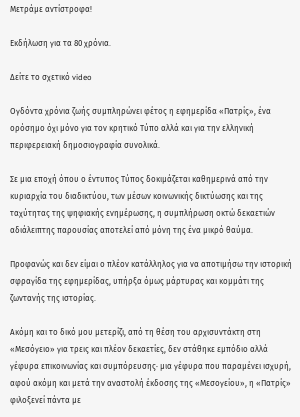Μετράμε αντίστροφα!

Εκδήλωση για τα 80 χρόνια.

Δείτε το σχετικό video

Ογδόντα χρόνια ζωής συμπληρώνει φέτος η εφημερίδα «Πατρίς», ένα ορόσημο όχι μόνο για τον κρητικό Τύπο αλλά και για την ελληνική περιφερειακή δημοσιογραφία συνολικά.

Σε μια εποχή όπου ο έντυπος Τύπος δοκιμάζεται καθημερινά από την κυριαρχία του διαδικτύου, των μέσων κοινωνικής δικτύωσης και της ταχύτητας της ψηφιακής ενημέρωσης, η συμπλήρωση οκτώ δεκαετιών αδιάλειπτης παρουσίας αποτελεί από μόνη της ένα μικρό θαύμα.

Προφανώς και δεν είμαι ο πλέον κατάλληλος για να αποτιμήσω την ιστορική σφραγίδα της εφημερίδας, υπήρξα όμως μάρτυρας και κομμάτι της ζωντανής της ιστορίας.

Ακόμη και το δικό μου μετερίζι, από τη θέση του αρχισυντάκτη στη «Μεσόγειο» για τρεις και πλέον δεκαετίες, δεν στάθηκε εμπόδιο αλλά γέφυρα επικοινωνίας και συμπόρευσης· μια γέφυρα που παραμένει ισχυρή, αφού ακόμη και μετά την αναστολή έκδοσης της «Μεσογείου», η «Πατρίς» φιλοξενεί πάντα με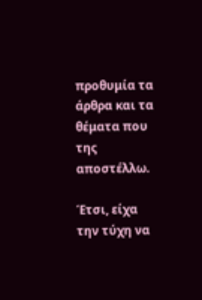προθυμία τα άρθρα και τα θέματα που της αποστέλλω.

Έτσι, είχα την τύχη να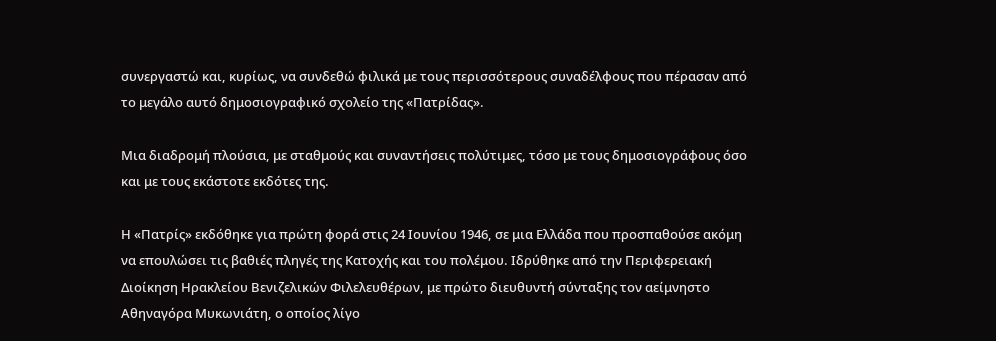συνεργαστώ και, κυρίως, να συνδεθώ φιλικά με τους περισσότερους συναδέλφους που πέρασαν από το μεγάλο αυτό δημοσιογραφικό σχολείο της «Πατρίδας».

Μια διαδρομή πλούσια, με σταθμούς και συναντήσεις πολύτιμες, τόσο με τους δημοσιογράφους όσο και με τους εκάστοτε εκδότες της.

Η «Πατρίς» εκδόθηκε για πρώτη φορά στις 24 Ιουνίου 1946, σε μια Ελλάδα που προσπαθούσε ακόμη να επουλώσει τις βαθιές πληγές της Κατοχής και του πολέμου. Ιδρύθηκε από την Περιφερειακή Διοίκηση Ηρακλείου Βενιζελικών Φιλελευθέρων, με πρώτο διευθυντή σύνταξης τον αείμνηστο Αθηναγόρα Μυκωνιάτη, ο οποίος λίγο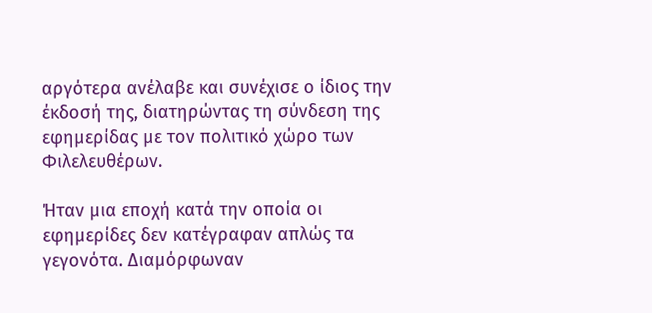αργότερα ανέλαβε και συνέχισε ο ίδιος την έκδοσή της, διατηρώντας τη σύνδεση της εφημερίδας με τον πολιτικό χώρο των Φιλελευθέρων.

Ήταν μια εποχή κατά την οποία οι εφημερίδες δεν κατέγραφαν απλώς τα γεγονότα. Διαμόρφωναν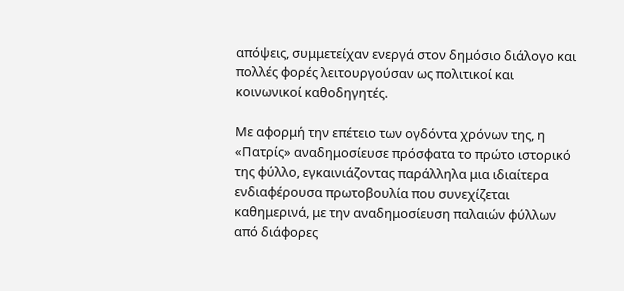απόψεις, συμμετείχαν ενεργά στον δημόσιο διάλογο και πολλές φορές λειτουργούσαν ως πολιτικοί και κοινωνικοί καθοδηγητές.

Με αφορμή την επέτειο των ογδόντα χρόνων της, η «Πατρίς» αναδημοσίευσε πρόσφατα το πρώτο ιστορικό της φύλλο, εγκαινιάζοντας παράλληλα μια ιδιαίτερα ενδιαφέρουσα πρωτοβουλία που συνεχίζεται καθημερινά, με την αναδημοσίευση παλαιών φύλλων από διάφορες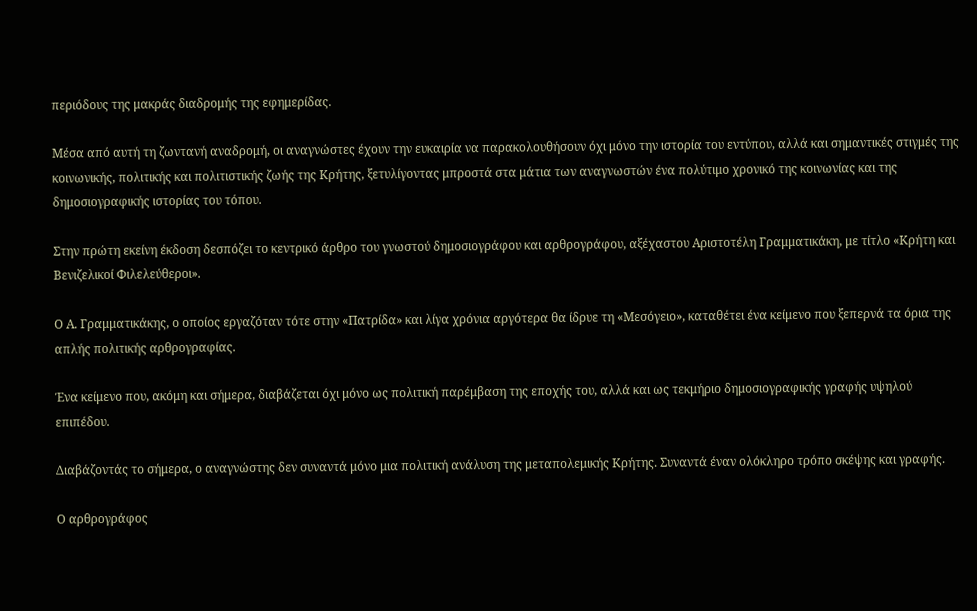περιόδους της μακράς διαδρομής της εφημερίδας.

Μέσα από αυτή τη ζωντανή αναδρομή, οι αναγνώστες έχουν την ευκαιρία να παρακολουθήσουν όχι μόνο την ιστορία του εντύπου, αλλά και σημαντικές στιγμές της κοινωνικής, πολιτικής και πολιτιστικής ζωής της Κρήτης, ξετυλίγοντας μπροστά στα μάτια των αναγνωστών ένα πολύτιμο χρονικό της κοινωνίας και της δημοσιογραφικής ιστορίας του τόπου.

Στην πρώτη εκείνη έκδοση δεσπόζει το κεντρικό άρθρο του γνωστού δημοσιογράφου και αρθρογράφου, αξέχαστου Αριστοτέλη Γραμματικάκη, με τίτλο «Κρήτη και Βενιζελικοί Φιλελεύθεροι».

Ο Α. Γραμματικάκης, ο οποίος εργαζόταν τότε στην «Πατρίδα» και λίγα χρόνια αργότερα θα ίδρυε τη «Μεσόγειο», καταθέτει ένα κείμενο που ξεπερνά τα όρια της απλής πολιτικής αρθρογραφίας.

Ένα κείμενο που, ακόμη και σήμερα, διαβάζεται όχι μόνο ως πολιτική παρέμβαση της εποχής του, αλλά και ως τεκμήριο δημοσιογραφικής γραφής υψηλού επιπέδου.

Διαβάζοντάς το σήμερα, ο αναγνώστης δεν συναντά μόνο μια πολιτική ανάλυση της μεταπολεμικής Κρήτης. Συναντά έναν ολόκληρο τρόπο σκέψης και γραφής.

Ο αρθρογράφος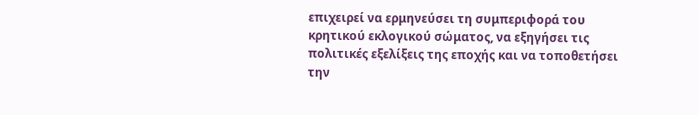επιχειρεί να ερμηνεύσει τη συμπεριφορά του κρητικού εκλογικού σώματος, να εξηγήσει τις πολιτικές εξελίξεις της εποχής και να τοποθετήσει την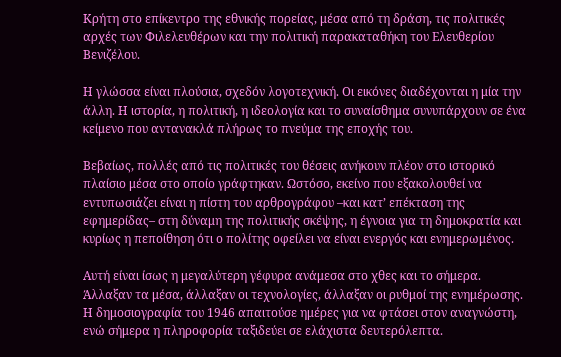Κρήτη στο επίκεντρο της εθνικής πορείας, μέσα από τη δράση, τις πολιτικές αρχές των Φιλελευθέρων και την πολιτική παρακαταθήκη του Ελευθερίου Βενιζέλου.

Η γλώσσα είναι πλούσια, σχεδόν λογοτεχνική. Οι εικόνες διαδέχονται η μία την άλλη. Η ιστορία, η πολιτική, η ιδεολογία και το συναίσθημα συνυπάρχουν σε ένα κείμενο που αντανακλά πλήρως το πνεύμα της εποχής του.

Βεβαίως, πολλές από τις πολιτικές του θέσεις ανήκουν πλέον στο ιστορικό πλαίσιο μέσα στο οποίο γράφτηκαν. Ωστόσο, εκείνο που εξακολουθεί να εντυπωσιάζει είναι η πίστη του αρθρογράφου –και κατ’ επέκταση της εφημερίδας– στη δύναμη της πολιτικής σκέψης, η έγνοια για τη δημοκρατία και κυρίως η πεποίθηση ότι ο πολίτης οφείλει να είναι ενεργός και ενημερωμένος.

Αυτή είναι ίσως η μεγαλύτερη γέφυρα ανάμεσα στο χθες και το σήμερα. Άλλαξαν τα μέσα, άλλαξαν οι τεχνολογίες, άλλαξαν οι ρυθμοί της ενημέρωσης. Η δημοσιογραφία του 1946 απαιτούσε ημέρες για να φτάσει στον αναγνώστη, ενώ σήμερα η πληροφορία ταξιδεύει σε ελάχιστα δευτερόλεπτα.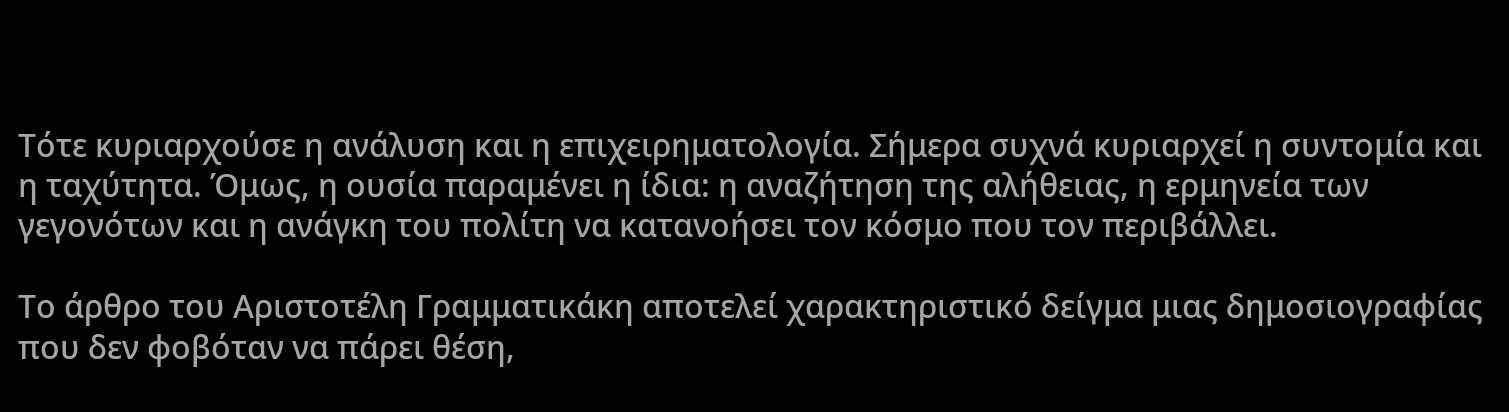Τότε κυριαρχούσε η ανάλυση και η επιχειρηματολογία. Σήμερα συχνά κυριαρχεί η συντομία και η ταχύτητα. Όμως, η ουσία παραμένει η ίδια: η αναζήτηση της αλήθειας, η ερμηνεία των γεγονότων και η ανάγκη του πολίτη να κατανοήσει τον κόσμο που τον περιβάλλει.

Το άρθρο του Αριστοτέλη Γραμματικάκη αποτελεί χαρακτηριστικό δείγμα μιας δημοσιογραφίας που δεν φοβόταν να πάρει θέση,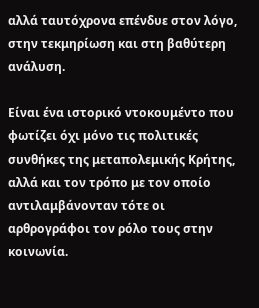αλλά ταυτόχρονα επένδυε στον λόγο, στην τεκμηρίωση και στη βαθύτερη ανάλυση.

Είναι ένα ιστορικό ντοκουμέντο που φωτίζει όχι μόνο τις πολιτικές συνθήκες της μεταπολεμικής Κρήτης, αλλά και τον τρόπο με τον οποίο αντιλαμβάνονταν τότε οι αρθρογράφοι τον ρόλο τους στην κοινωνία.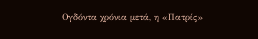Ογδόντα χρόνια μετά, η «Πατρίς»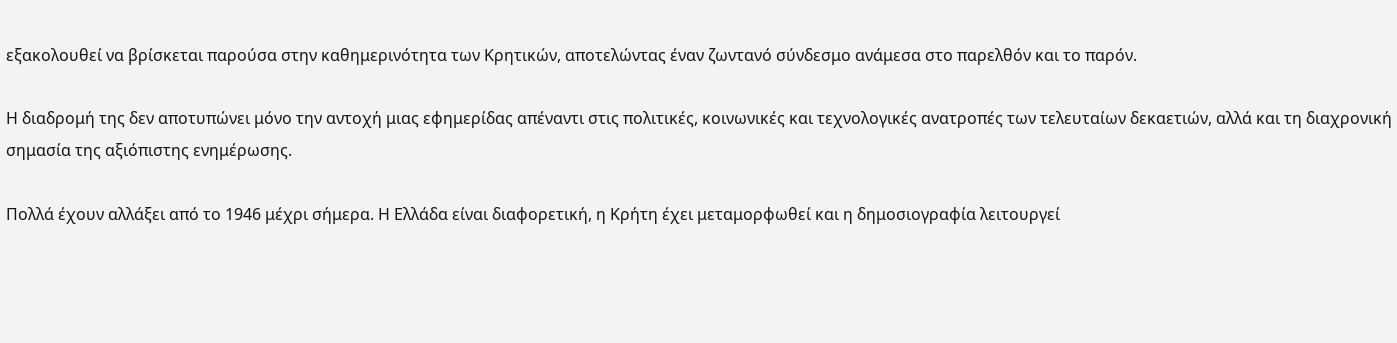εξακολουθεί να βρίσκεται παρούσα στην καθημερινότητα των Κρητικών, αποτελώντας έναν ζωντανό σύνδεσμο ανάμεσα στο παρελθόν και το παρόν.

Η διαδρομή της δεν αποτυπώνει μόνο την αντοχή μιας εφημερίδας απέναντι στις πολιτικές, κοινωνικές και τεχνολογικές ανατροπές των τελευταίων δεκαετιών, αλλά και τη διαχρονική σημασία της αξιόπιστης ενημέρωσης.

Πολλά έχουν αλλάξει από το 1946 μέχρι σήμερα. Η Ελλάδα είναι διαφορετική, η Κρήτη έχει μεταμορφωθεί και η δημοσιογραφία λειτουργεί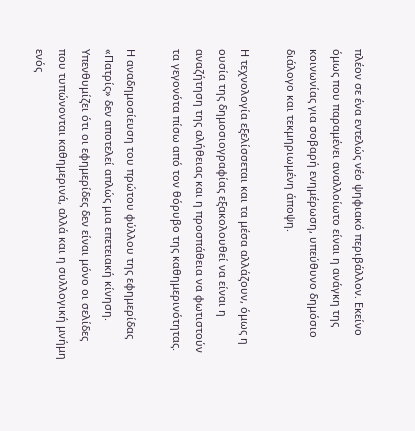πλέον σε ένα εντελώς νέο ψηφιακό περιβάλλον. Εκείνο όμως που παραμένει αναλλοίωτο είναι η ανάγκη της κοινωνίας για σοβαρή ενημέρωση, υπεύθυνο δημόσιο διάλογο και τεκμηριωμένη άποψη.

Η τεχνολογία εξελίσσεται και τα μέσα αλλάζουν, όμως η ουσία της δημοσιογραφίας εξακολουθεί να είναι η αναζήτηση της αλήθειας και η προσπάθεια να φωτιστούν τα γεγονότα πίσω από τον θόρυβο της καθημερινότητας.

Η αναδημοσίευση του πρώτου φύλλου της εφημερίδας «Πατρίς» δεν αποτελεί απλώς μια επετειακή κίνηση. Υπενθυμίζει ότι οι εφημερίδες δεν είναι μόνο οι σελίδες που τυπώνονται καθημερινά, αλλά και η συλλογική μνήμη ενός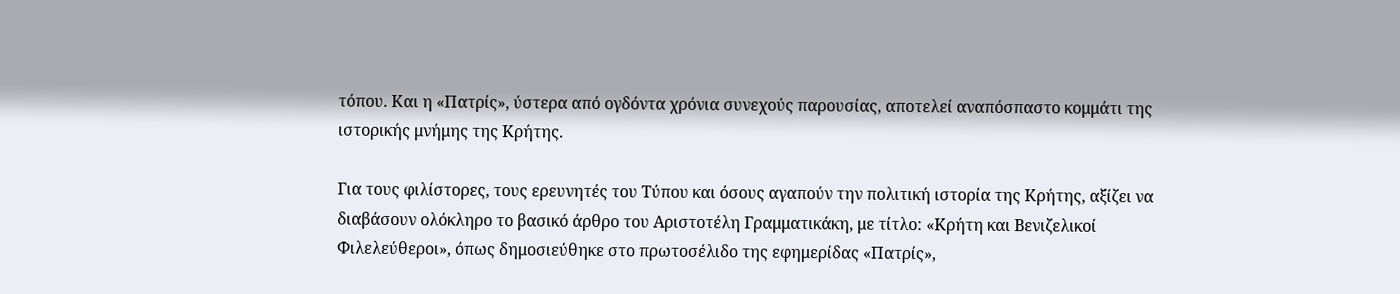τόπου. Και η «Πατρίς», ύστερα από ογδόντα χρόνια συνεχούς παρουσίας, αποτελεί αναπόσπαστο κομμάτι της ιστορικής μνήμης της Κρήτης.

Για τους φιλίστορες, τους ερευνητές του Τύπου και όσους αγαπούν την πολιτική ιστορία της Κρήτης, αξίζει να διαβάσουν ολόκληρο το βασικό άρθρο του Αριστοτέλη Γραμματικάκη, με τίτλο: «Κρήτη και Βενιζελικοί Φιλελεύθεροι», όπως δημοσιεύθηκε στο πρωτοσέλιδο της εφημερίδας «Πατρίς»,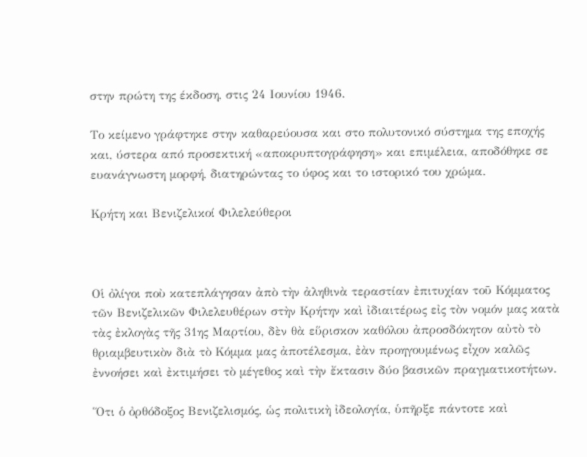στην πρώτη της έκδοση, στις 24 Ιουνίου 1946.

Το κείμενο γράφτηκε στην καθαρεύουσα και στο πολυτονικό σύστημα της εποχής και, ύστερα από προσεκτική «αποκρυπτογράφηση» και επιμέλεια, αποδόθηκε σε ευανάγνωστη μορφή, διατηρώντας το ύφος και το ιστορικό του χρώμα.

Κρήτη και Βενιζελικοί Φιλελεύθεροι



Οἱ ὀλίγοι ποὺ κατεπλάγησαν ἀπὸ τὴν ἀληθινὰ τεραστίαν ἐπιτυχίαν τοῦ Κόμματος τῶν Βενιζελικῶν Φιλελευθέρων στὴν Κρήτην καὶ ἰδιαιτέρως εἰς τὸν νομόν μας κατὰ τὰς ἐκλογὰς τῆς 31ης Μαρτίου, δὲν θὰ εὕρισκον καθόλου ἀπροσδόκητον αὐτὸ τὸ θριαμβευτικὸν διὰ τὸ Κόμμα μας ἀποτέλεσμα, ἐὰν προηγουμένως εἶχον καλῶς ἐννοήσει καὶ ἐκτιμήσει τὸ μέγεθος καὶ τὴν ἔκτασιν δύο βασικῶν πραγματικοτήτων.

Ὅτι ὁ ὀρθόδοξος Βενιζελισμός, ὡς πολιτικὴ ἰδεολογία, ὑπῆρξε πάντοτε καὶ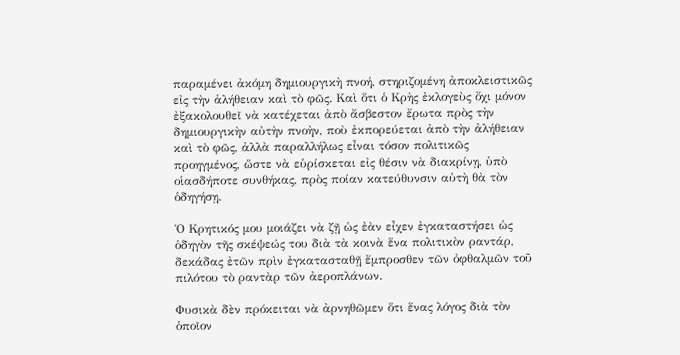παραμένει ἀκόμη δημιουργικὴ πνοή, στηριζομένη ἀποκλειστικῶς εἰς τὴν ἀλήθειαν καὶ τὸ φῶς. Καὶ ὅτι ὁ Κρὴς ἐκλογεὺς ὄχι μόνον ἐξακολουθεῖ νὰ κατέχεται ἀπὸ ἄσβεστον ἔρωτα πρὸς τὴν δημιουργικὴν αὐτὴν πνοὴν, ποὺ ἐκπορεύεται ἀπὸ τὴν ἀλήθειαν καὶ τὸ φῶς, ἀλλὰ παραλλήλως εἶναι τόσον πολιτικῶς προηγμένος, ὥστε νὰ εὑρίσκεται εἰς θέσιν νὰ διακρίνῃ, ὑπὸ οἱασδήποτε συνθήκας, πρὸς ποίαν κατεύθυνσιν αὐτὴ θὰ τὸν ὁδηγήσῃ.

Ὁ Κρητικός μου μοιάζει νὰ ζῇ ὡς ἐὰν εἶχεν ἐγκαταστήσει ὡς ὁδηγὸν τῆς σκέψεώς του διὰ τὰ κοινὰ ἕνα πολιτικὸν ραντάρ, δεκάδας ἐτῶν πρὶν ἐγκατασταθῇ ἔμπροσθεν τῶν ὀφθαλμῶν τοῦ πιλότου τὸ ραντὰρ τῶν ἀεροπλάνων.

Φυσικὰ δὲν πρόκειται νὰ ἀρνηθῶμεν ὅτι ἕνας λόγος διὰ τὸν ὁποῖον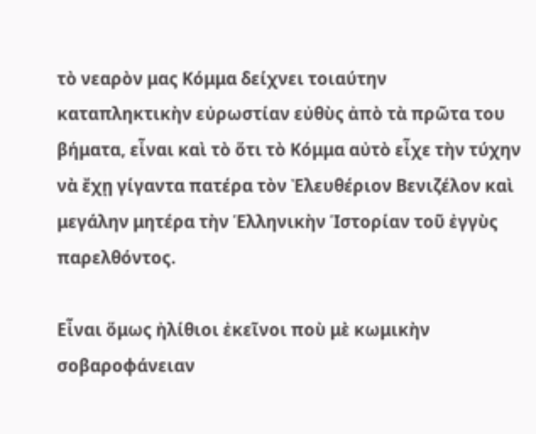τὸ νεαρὸν μας Κόμμα δείχνει τοιαύτην καταπληκτικὴν εὐρωστίαν εὐθὺς ἀπὸ τὰ πρῶτα του βήματα, εἶναι καὶ τὸ ὅτι τὸ Κόμμα αὐτὸ εἶχε τὴν τύχην νὰ ἔχῃ γίγαντα πατέρα τὸν Ἐλευθέριον Βενιζέλον καὶ μεγάλην μητέρα τὴν Ἑλληνικὴν Ἱστορίαν τοῦ ἐγγὺς παρελθόντος.

Εἶναι ὅμως ἠλίθιοι ἐκεῖνοι ποὺ μὲ κωμικὴν σοβαροφάνειαν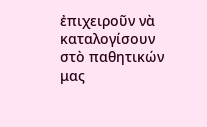ἐπιχειροῦν νὰ καταλογίσουν στὸ παθητικών μας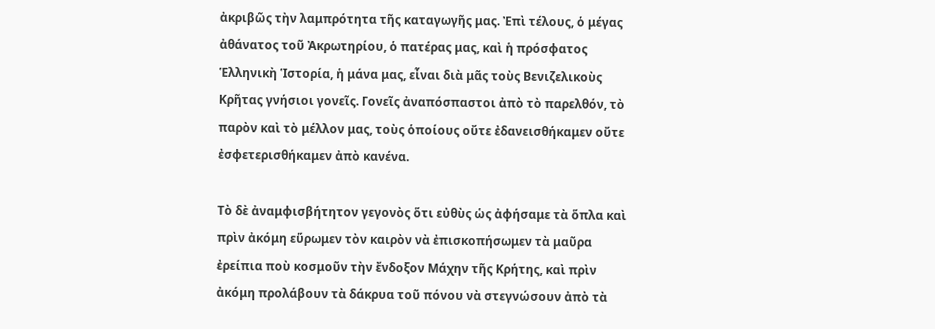ἀκριβῶς τὴν λαμπρότητα τῆς καταγωγῆς μας. Ἐπὶ τέλους, ὁ μέγας ἀθάνατος τοῦ Ἀκρωτηρίου, ὁ πατέρας μας, καὶ ἡ πρόσφατος Ἑλληνικὴ Ἱστορία, ἡ μάνα μας, εἶναι διὰ μᾶς τοὺς Βενιζελικοὺς Κρῆτας γνήσιοι γονεῖς. Γονεῖς ἀναπόσπαστοι ἀπὸ τὸ παρελθόν, τὸ παρὸν καὶ τὸ μέλλον μας, τοὺς ὁποίους οὔτε ἐδανεισθήκαμεν οὔτε ἐσφετερισθήκαμεν ἀπὸ κανένα.

Τὸ δὲ ἀναμφισβήτητον γεγονὸς ὅτι εὐθὺς ὡς ἀφήσαμε τὰ ὅπλα καὶ πρὶν ἀκόμη εὕρωμεν τὸν καιρὸν νὰ ἐπισκοπήσωμεν τὰ μαῦρα ἐρείπια ποὺ κοσμοῦν τὴν ἔνδοξον Μάχην τῆς Κρήτης, καὶ πρὶν ἀκόμη προλάβουν τὰ δάκρυα τοῦ πόνου νὰ στεγνώσουν ἀπὸ τὰ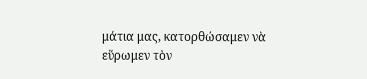μάτια μας, κατορθώσαμεν νὰ εὕρωμεν τὸν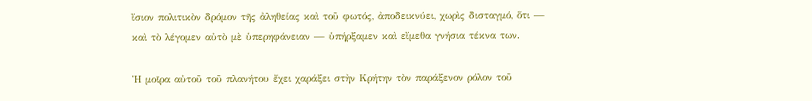ἴσιον πολιτικὸν δρόμον τῆς ἀληθείας καὶ τοῦ φωτός, ἀποδεικνύει, χωρὶς δισταγμό, ὅτι — καὶ τὸ λέγομεν αὐτὸ μὲ ὑπερηφάνειαν — ὑπήρξαμεν καὶ εἴμεθα γνήσια τέκνα των.

Ἡ μοῖρα αὐτοῦ τοῦ πλανήτου ἔχει χαράξει στὴν Κρήτην τὸν παράξενον ρόλον τοῦ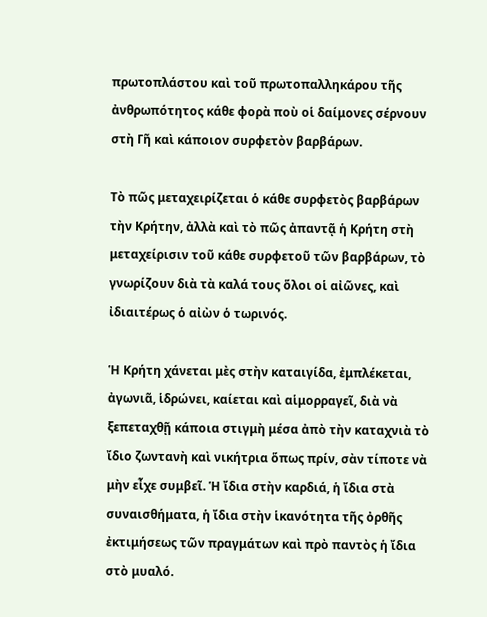πρωτοπλάστου καὶ τοῦ πρωτοπαλληκάρου τῆς ἀνθρωπότητος κάθε φορὰ ποὺ οἱ δαίμονες σέρνουν στὴ Γῆ καὶ κάποιον συρφετὸν βαρβάρων.

Τὸ πῶς μεταχειρίζεται ὁ κάθε συρφετὸς βαρβάρων τὴν Κρήτην, ἀλλὰ καὶ τὸ πῶς ἀπαντᾷ ἡ Κρήτη στὴ μεταχείρισιν τοῦ κάθε συρφετοῦ τῶν βαρβάρων, τὸ γνωρίζουν διὰ τὰ καλά τους ὅλοι οἱ αἰῶνες, καὶ ἰδιαιτέρως ὁ αἰὼν ὁ τωρινός.

Ἡ Κρήτη χάνεται μὲς στὴν καταιγίδα, ἐμπλέκεται, ἀγωνιᾶ, ἱδρώνει, καίεται καὶ αἱμορραγεῖ, διὰ νὰ ξεπεταχθῇ κάποια στιγμὴ μέσα ἀπὸ τὴν καταχνιὰ τὸ ἴδιο ζωντανὴ καὶ νικήτρια ὅπως πρίν, σὰν τίποτε νὰ μὴν εἶχε συμβεῖ. Ἡ ἴδια στὴν καρδιά, ἡ ἴδια στὰ συναισθήματα, ἡ ἴδια στὴν ἱκανότητα τῆς ὀρθῆς ἐκτιμήσεως τῶν πραγμάτων καὶ πρὸ παντὸς ἡ ἴδια στὸ μυαλό.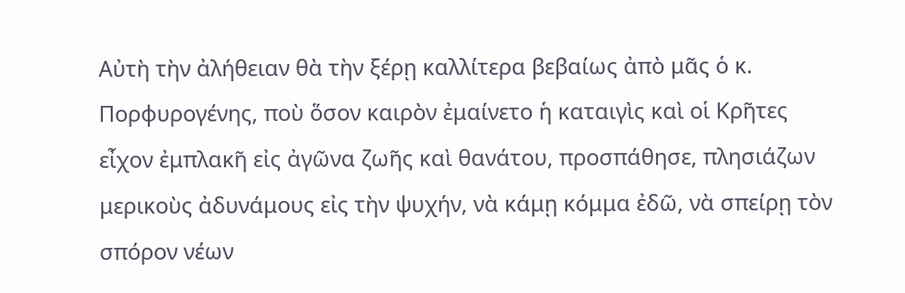Αὐτὴ τὴν ἀλήθειαν θὰ τὴν ξέρῃ καλλίτερα βεβαίως ἀπὸ μᾶς ὁ κ. Πορφυρογένης, ποὺ ὅσον καιρὸν ἐμαίνετο ἡ καταιγὶς καὶ οἱ Κρῆτες εἶχον ἐμπλακῆ εἰς ἀγῶνα ζωῆς καὶ θανάτου, προσπάθησε, πλησιάζων μερικοὺς ἀδυνάμους εἰς τὴν ψυχήν, νὰ κάμῃ κόμμα ἐδῶ, νὰ σπείρῃ τὸν σπόρον νέων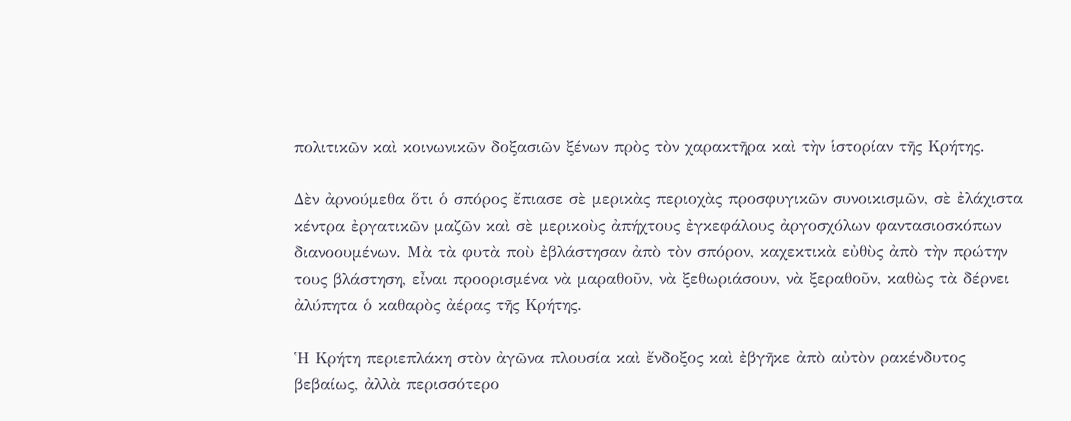πολιτικῶν καὶ κοινωνικῶν δοξασιῶν ξένων πρὸς τὸν χαρακτῆρα καὶ τὴν ἱστορίαν τῆς Κρήτης.

Δὲν ἀρνούμεθα ὅτι ὁ σπόρος ἔπιασε σὲ μερικὰς περιοχὰς προσφυγικῶν συνοικισμῶν, σὲ ἐλάχιστα κέντρα ἐργατικῶν μαζῶν καὶ σὲ μερικοὺς ἀπήχτους ἐγκεφάλους ἀργοσχόλων φαντασιοσκόπων διανοουμένων. Μὰ τὰ φυτὰ ποὺ ἐβλάστησαν ἀπὸ τὸν σπόρον, καχεκτικὰ εὐθὺς ἀπὸ τὴν πρώτην τους βλάστηση, εἶναι προορισμένα νὰ μαραθοῦν, νὰ ξεθωριάσουν, νὰ ξεραθοῦν, καθὼς τὰ δέρνει ἀλύπητα ὁ καθαρὸς ἀέρας τῆς Κρήτης.

Ἡ Κρήτη περιεπλάκη στὸν ἀγῶνα πλουσία καὶ ἔνδοξος καὶ ἐβγῆκε ἀπὸ αὐτὸν ρακένδυτος βεβαίως, ἀλλὰ περισσότερο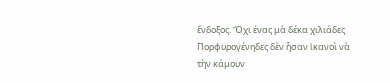ἔνδοξος. Ὄχι ένας μὰ δέκα χιλιάδες Πορφυρογένηδες δὲν ἦσαν ἱκανοὶ νὰ τὴν κάμουν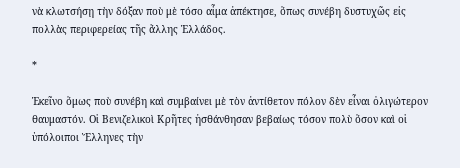νὰ κλωτσήσῃ τὴν δόξαν ποὺ μὲ τόσο αἷμα ἀπέκτησε, ὅπως συνέβη δυστυχῶς εἰς πολλὰς περιφερείας τῆς ἄλλης Ἑλλάδος.

*

Ἐκεῖνο ὅμως ποὺ συνέβη καὶ συμβαίνει μὲ τὸν ἀντίθετον πόλον δὲν εἶναι ὀλιγώτερον θαυμαστόν. Οἱ Βενιζελικοὶ Κρῆτες ἠσθάνθησαν βεβαίως τόσον πολὺ ὅσον καὶ οἱ ὑπόλοιποι Ἕλληνες τὴν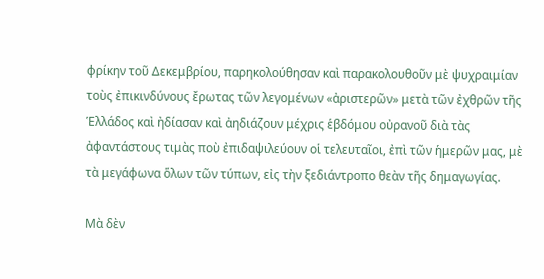φρίκην τοῦ Δεκεμβρίου, παρηκολούθησαν καὶ παρακολουθοῦν μὲ ψυχραιμίαν τοὺς ἐπικινδύνους ἔρωτας τῶν λεγομένων «ἀριστερῶν» μετὰ τῶν ἐχθρῶν τῆς Ἑλλάδος καὶ ἠδίασαν καὶ ἀηδιάζουν μέχρις ἑβδόμου οὐρανοῦ διὰ τὰς ἀφαντάστους τιμὰς ποὺ ἐπιδαψιλεύουν οἱ τελευταῖοι, ἐπὶ τῶν ἡμερῶν μας, μὲ τὰ μεγάφωνα ὅλων τῶν τύπων, εἰς τὴν ξεδιάντροπο θεὰν τῆς δημαγωγίας.

Μὰ δὲν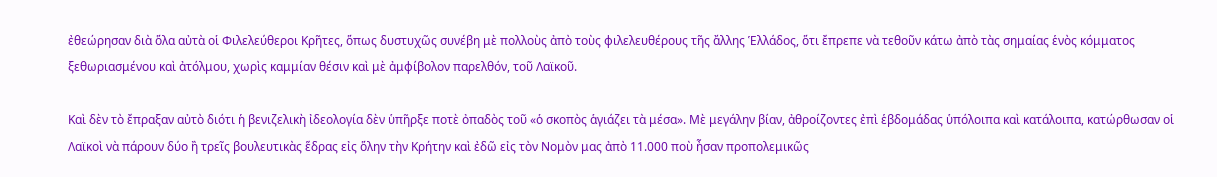ἐθεώρησαν διὰ ὅλα αὐτὰ οἱ Φιλελεύθεροι Κρῆτες, ὅπως δυστυχῶς συνέβη μὲ πολλοὺς ἀπὸ τοὺς φιλελευθέρους τῆς ἄλλης Ἑλλάδος, ὅτι ἔπρεπε νὰ τεθοῦν κάτω ἀπὸ τὰς σημαίας ἑνὸς κόμματος ξεθωριασμένου καὶ ἀτόλμου, χωρὶς καμμίαν θέσιν καὶ μὲ ἀμφίβολον παρελθόν, τοῦ Λαϊκοῦ.

Καὶ δὲν τὸ ἔπραξαν αὐτὸ διότι ἡ βενιζελικὴ ἰδεολογία δὲν ὑπῆρξε ποτὲ ὀπαδὸς τοῦ «ὁ σκοπὸς ἁγιάζει τὰ μέσα». Μὲ μεγάλην βίαν, ἀθροίζοντες ἐπὶ ἑβδομάδας ὑπόλοιπα καὶ κατάλοιπα, κατώρθωσαν οἱ Λαϊκοὶ νὰ πάρουν δύο ἢ τρεῖς βουλευτικὰς ἕδρας εἰς ὅλην τὴν Κρήτην καὶ ἐδῶ εἰς τὸν Νομὸν μας ἀπὸ 11.000 ποὺ ἦσαν προπολεμικῶς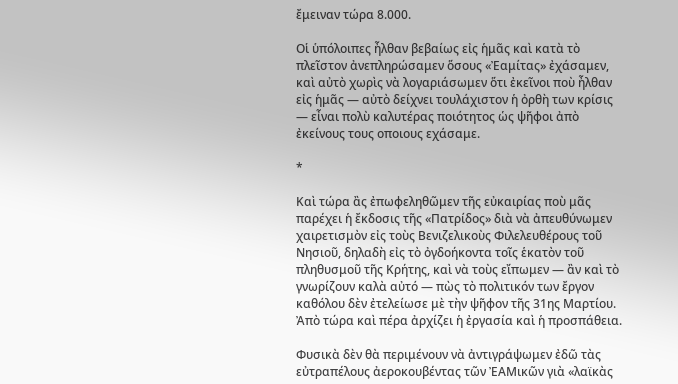ἔμειναν τώρα 8.000.

Οἱ ὑπόλοιπες ἦλθαν βεβαίως εἰς ἡμᾶς καὶ κατὰ τὸ πλεῖστον ἀνεπληρώσαμεν ὅσους «Ἐαμίτας» ἐχάσαμεν, καὶ αὐτὸ χωρὶς νὰ λογαριάσωμεν ὅτι ἐκεῖνοι ποὺ ἦλθαν εἰς ἡμᾶς — αὐτὸ δείχνει τουλάχιστον ἡ ὀρθὴ των κρίσις — εἶναι πολὺ καλυτέρας ποιότητος ὡς ψῆφοι ἀπὸ ἐκείνους τους οποιους εχάσαμε.

*

Καὶ τώρα ἂς ἐπωφεληθῶμεν τῆς εὐκαιρίας ποὺ μᾶς παρέχει ἡ ἔκδοσις τῆς «Πατρίδος» διὰ νὰ ἀπευθύνωμεν χαιρετισμὸν εἰς τοὺς Βενιζελικοὺς Φιλελευθέρους τοῦ Νησιοῦ, δηλαδὴ εἰς τὸ ὀγδοήκοντα τοῖς ἑκατὸν τοῦ πληθυσμοῦ τῆς Κρήτης, καὶ νὰ τοὺς εἴπωμεν — ἂν καὶ τὸ γνωρίζουν καλὰ αὐτό — πὼς τὸ πολιτικόν των ἔργον καθόλου δὲν ἐτελείωσε μὲ τὴν ψῆφον τῆς 31ης Μαρτίου. Ἀπὸ τώρα καὶ πέρα ἀρχίζει ἡ ἐργασία καὶ ἡ προσπάθεια.

Φυσικὰ δὲν θὰ περιμένουν νὰ ἀντιγράψωμεν ἐδῶ τὰς εὐτραπέλους ἀεροκουβέντας τῶν ἘΑΜικῶν γιὰ «λαϊκὰς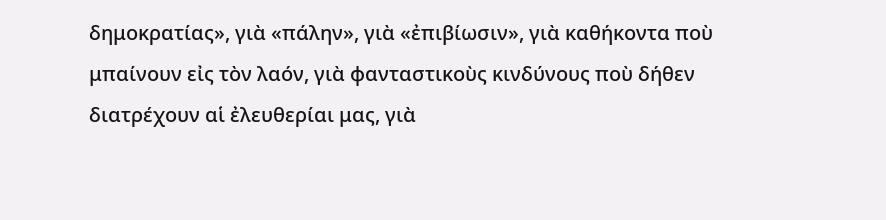δημοκρατίας», γιὰ «πάλην», γιὰ «ἐπιβίωσιν», γιὰ καθήκοντα ποὺ μπαίνουν εἰς τὸν λαόν, γιὰ φανταστικοὺς κινδύνους ποὺ δήθεν διατρέχουν αἱ ἐλευθερίαι μας, γιὰ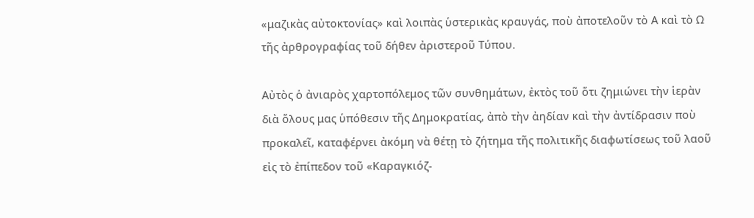«μαζικὰς αὐτοκτονίας» καὶ λοιπὰς ὑστερικὰς κραυγάς, ποὺ ἀποτελοῦν τὸ Α καὶ τὸ Ω τῆς ἀρθρογραφίας τοῦ δήθεν ἀριστεροῦ Τύπου.

Αὐτὸς ὁ ἀνιαρὸς χαρτοπόλεμος τῶν συνθημάτων, ἐκτὸς τοῦ ὅτι ζημιώνει τὴν ἱερὰν διὰ ὅλους μας ὑπόθεσιν τῆς Δημοκρατίας, ἀπὸ τὴν ἀηδίαν καὶ τὴν ἀντίδρασιν ποὺ προκαλεῖ, καταφέρνει ἀκόμη νὰ θέτῃ τὸ ζήτημα τῆς πολιτικῆς διαφωτίσεως τοῦ λαοῦ εἰς τὸ ἐπίπεδον τοῦ «Καραγκιόζ-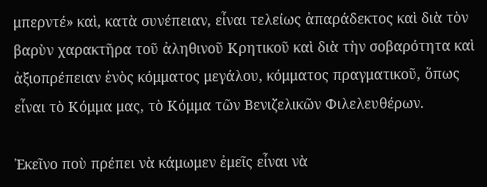μπερντέ» καὶ, κατὰ συνέπειαν, εἶναι τελείως ἀπαράδεκτος καὶ διὰ τὸν βαρὺν χαρακτῆρα τοῦ ἀληθινοῦ Κρητικοῦ καὶ διὰ τὴν σοβαρότητα καὶ ἀξιοπρέπειαν ἑνὸς κόμματος μεγάλου, κόμματος πραγματικοῦ, ὅπως εἶναι τὸ Κόμμα μας, τὸ Κόμμα τῶν Βενιζελικῶν Φιλελευθέρων.

Ἐκεῖνο ποὺ πρέπει νὰ κάμωμεν ἐμεῖς εἶναι νὰ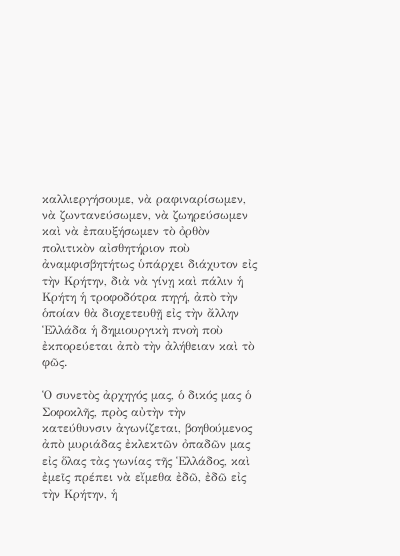καλλιεργήσουμε, νὰ ραφιναρίσωμεν, νὰ ζωντανεύσωμεν, νὰ ζωηρεύσωμεν καὶ νὰ ἐπαυξήσωμεν τὸ ὀρθὸν πολιτικὸν αἰσθητήριον ποὺ ἀναμφισβητήτως ὑπάρχει διάχυτον εἰς τὴν Κρήτην, διὰ νὰ γίνῃ καὶ πάλιν ἡ Κρήτη ἡ τροφοδότρα πηγή, ἀπὸ τὴν ὁποίαν θὰ διοχετευθῇ εἰς τὴν ἄλλην Ἑλλάδα ἡ δημιουργικὴ πνοὴ ποὺ ἐκπορεύεται ἀπὸ τὴν ἀλήθειαν καὶ τὸ φῶς.

Ὁ συνετὸς ἀρχηγός μας, ὁ δικός μας ὁ Σοφοκλῆς, πρὸς αὐτὴν τὴν κατεύθυνσιν ἀγωνίζεται, βοηθούμενος ἀπὸ μυριάδας ἐκλεκτῶν ὀπαδῶν μας εἰς ὅλας τὰς γωνίας τῆς Ἑλλάδος, καὶ ἐμεῖς πρέπει νὰ εἴμεθα ἐδῶ, ἐδῶ εἰς τὴν Κρήτην, ἡ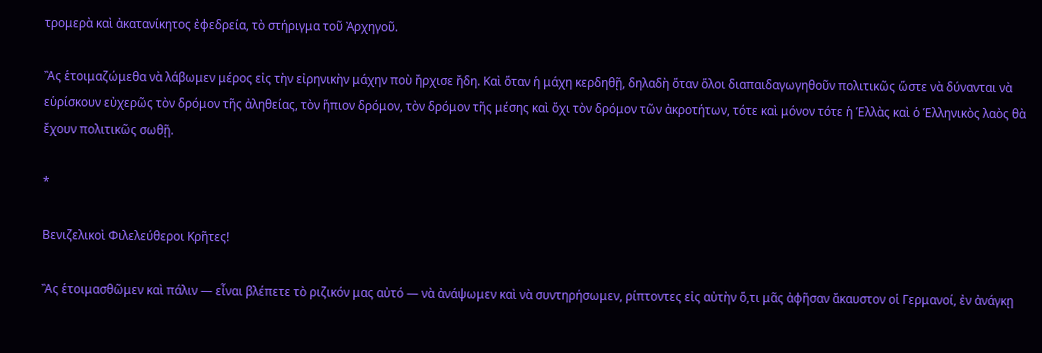τρομερὰ καὶ ἀκατανίκητος ἐφεδρεία, τὸ στήριγμα τοῦ Ἀρχηγοῦ.

Ἂς ἑτοιμαζώμεθα νὰ λάβωμεν μέρος εἰς τὴν εἰρηνικὴν μάχην ποὺ ἤρχισε ἤδη. Καὶ ὅταν ἡ μάχη κερδηθῇ, δηλαδὴ ὅταν ὅλοι διαπαιδαγωγηθοῦν πολιτικῶς ὥστε νὰ δύνανται νὰ εὑρίσκουν εὐχερῶς τὸν δρόμον τῆς ἀληθείας, τὸν ἥπιον δρόμον, τὸν δρόμον τῆς μέσης καὶ ὄχι τὸν δρόμον τῶν ἀκροτήτων, τότε καὶ μόνον τότε ἡ Ἑλλὰς καὶ ὁ Ἑλληνικὸς λαὸς θὰ ἔχουν πολιτικῶς σωθῇ.

*

Βενιζελικοὶ Φιλελεύθεροι Κρῆτες!

Ἂς ἑτοιμασθῶμεν καὶ πάλιν — εἶναι βλέπετε τὸ ριζικόν μας αὐτό — νὰ ἀνάψωμεν καὶ νὰ συντηρήσωμεν, ρίπτοντες εἰς αὐτὴν ὅ,τι μᾶς ἀφῆσαν ἄκαυστον οἱ Γερμανοί, ἐν ἀνάγκῃ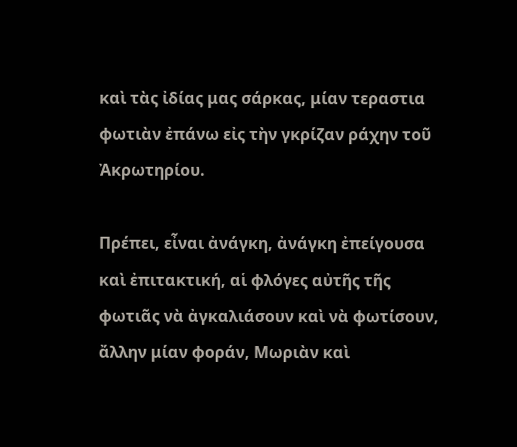καὶ τὰς ἰδίας μας σάρκας, μίαν τεραστια φωτιὰν ἐπάνω εἰς τὴν γκρίζαν ράχην τοῦ Ἀκρωτηρίου.

Πρέπει, εἶναι ἀνάγκη, ἀνάγκη ἐπείγουσα καὶ ἐπιτακτική, αἱ φλόγες αὐτῆς τῆς φωτιᾶς νὰ ἀγκαλιάσουν καὶ νὰ φωτίσουν, ἄλλην μίαν φοράν, Μωριὰν καὶ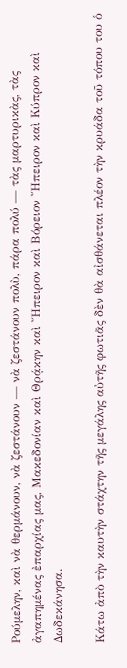Ρούμελην, καὶ νὰ θερμάνουν, νὰ ζεστάνουν — νὰ ζεστάνουν πολὺ, πάρα πολύ — τὰς μαρτυρικὰς, τὰς ἀγαπημένας ἐπαρχίας μας, Μακεδονίαν καὶ Θρᾴκην καὶ Ἤπειρον καὶ Βόρειον Ἤπειρον καὶ Κύπρον καὶ Δωδεκάνησα.

Κάτω ἀπὸ τὴν καυτὴν στάχτην τῆς μεγάλης αὐτῆς φωτιᾶς δὲν θὰ αἰσθάνεται πλέον τὴν κρυάδα τοῦ τόπου του ὁ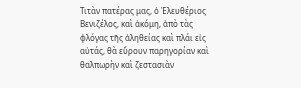Τιτὰν πατέρας μας, ὁ Ἐλευθέριος Βενιζέλος, καὶ ἀκόμη, ἀπὸ τὰς φλόγας τῆς ἀληθείας καὶ πλάι εἰς αὐτάς, θὰ εὕρουν παρηγορίαν καὶ θαλπωρὴν καὶ ζεστασιὰν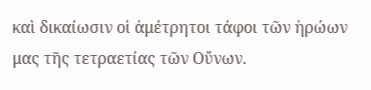καὶ δικαίωσιν οἱ ἀμέτρητοι τάφοι τῶν ἡρώων μας τῆς τετραετίας τῶν Οὔνων.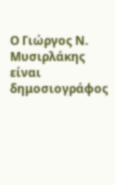Ο Γιώργος Ν. Μυσιρλάκης είναι δημοσιογράφος